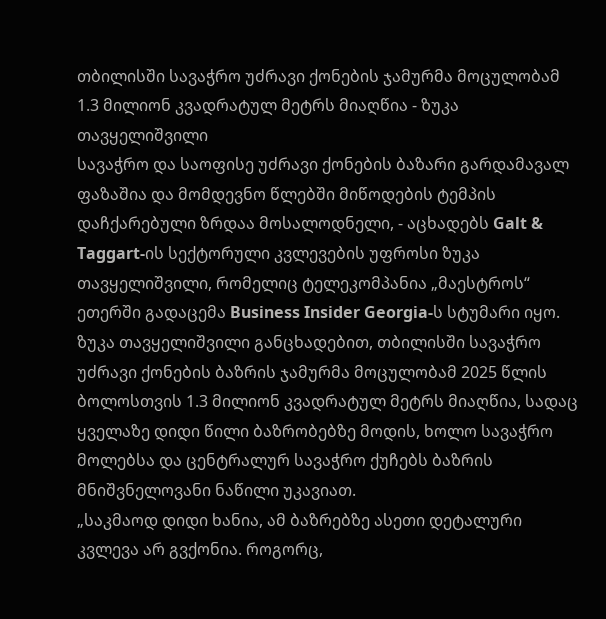თბილისში სავაჭრო უძრავი ქონების ჯამურმა მოცულობამ 1.3 მილიონ კვადრატულ მეტრს მიაღწია - ზუკა თავყელიშვილი
სავაჭრო და საოფისე უძრავი ქონების ბაზარი გარდამავალ ფაზაშია და მომდევნო წლებში მიწოდების ტემპის დაჩქარებული ზრდაა მოსალოდნელი, - აცხადებს Galt & Taggart-ის სექტორული კვლევების უფროსი ზუკა თავყელიშვილი, რომელიც ტელეკომპანია „მაესტროს“ ეთერში გადაცემა Business Insider Georgia-ს სტუმარი იყო.
ზუკა თავყელიშვილი განცხადებით, თბილისში სავაჭრო უძრავი ქონების ბაზრის ჯამურმა მოცულობამ 2025 წლის ბოლოსთვის 1.3 მილიონ კვადრატულ მეტრს მიაღწია, სადაც ყველაზე დიდი წილი ბაზრობებზე მოდის, ხოლო სავაჭრო მოლებსა და ცენტრალურ სავაჭრო ქუჩებს ბაზრის მნიშვნელოვანი ნაწილი უკავიათ.
„საკმაოდ დიდი ხანია, ამ ბაზრებზე ასეთი დეტალური კვლევა არ გვქონია. როგორც,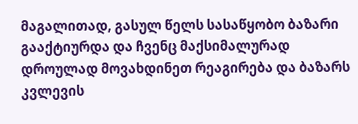მაგალითად, გასულ წელს სასაწყობო ბაზარი გააქტიურდა და ჩვენც მაქსიმალურად დროულად მოვახდინეთ რეაგირება და ბაზარს კვლევის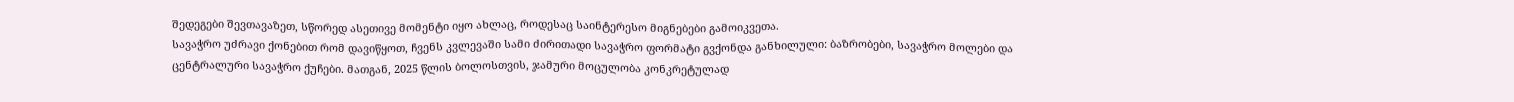შედეგები შევთავაზეთ, სწორედ ასეთივე მომენტი იყო ახლაც, როდესაც საინტერესო მიგნებები გამოიკვეთა.
სავაჭრო უძრავი ქონებით რომ დავიწყოთ, ჩვენს კვლევაში სამი ძირითადი სავაჭრო ფორმატი გვქონდა განხილული: ბაზრობები, სავაჭრო მოლები და ცენტრალური სავაჭრო ქუჩები. მათგან, 2025 წლის ბოლოსთვის, ჯამური მოცულობა კონკრეტულად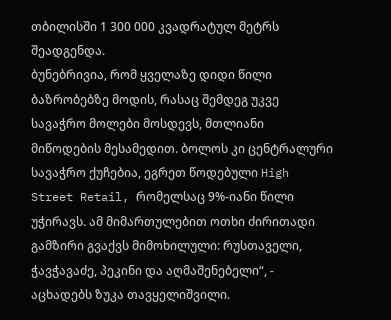თბილისში 1 300 000 კვადრატულ მეტრს შეადგენდა.
ბუნებრივია, რომ ყველაზე დიდი წილი ბაზრობებზე მოდის, რასაც შემდეგ უკვე სავაჭრო მოლები მოსდევს, მთლიანი მიწოდების მესამედით. ბოლოს კი ცენტრალური სავაჭრო ქუჩებია, ეგრეთ წოდებული High Street Retail, რომელსაც 9%-იანი წილი უჭირავს. ამ მიმართულებით ოთხი ძირითადი გამზირი გვაქვს მიმოხილული: რუსთაველი, ჭავჭავაძე, პეკინი და აღმაშენებელი“, - აცხადებს ზუკა თავყელიშვილი.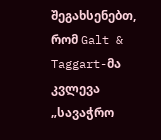შეგახსენებთ, რომ Galt & Taggart-მა კვლევა „სავაჭრო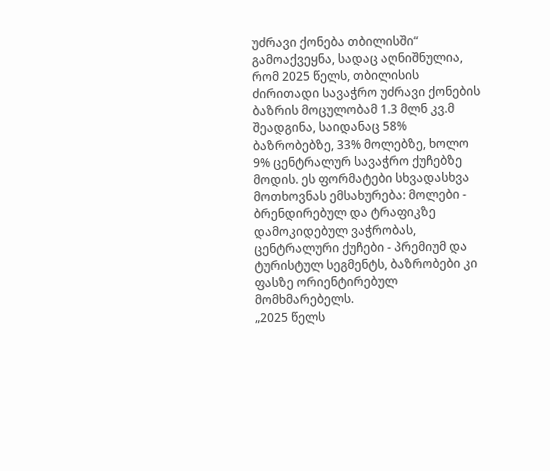უძრავი ქონება თბილისში“ გამოაქვეყნა, სადაც აღნიშნულია, რომ 2025 წელს, თბილისის ძირითადი სავაჭრო უძრავი ქონების ბაზრის მოცულობამ 1.3 მლნ კვ.მ შეადგინა, საიდანაც 58% ბაზრობებზე, 33% მოლებზე, ხოლო 9% ცენტრალურ სავაჭრო ქუჩებზე მოდის. ეს ფორმატები სხვადასხვა მოთხოვნას ემსახურება: მოლები - ბრენდირებულ და ტრაფიკზე დამოკიდებულ ვაჭრობას, ცენტრალური ქუჩები - პრემიუმ და ტურისტულ სეგმენტს, ბაზრობები კი ფასზე ორიენტირებულ მომხმარებელს.
„2025 წელს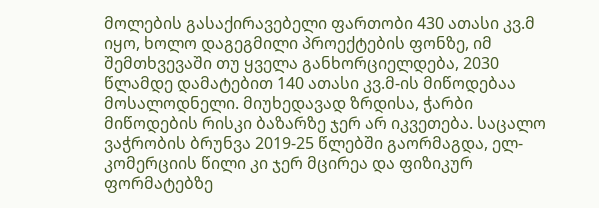მოლების გასაქირავებელი ფართობი 430 ათასი კვ.მ იყო, ხოლო დაგეგმილი პროექტების ფონზე, იმ შემთხვევაში თუ ყველა განხორციელდება, 2030 წლამდე დამატებით 140 ათასი კვ.მ-ის მიწოდებაა მოსალოდნელი. მიუხედავად ზრდისა, ჭარბი მიწოდების რისკი ბაზარზე ჯერ არ იკვეთება. საცალო ვაჭრობის ბრუნვა 2019-25 წლებში გაორმაგდა, ელ-კომერციის წილი კი ჯერ მცირეა და ფიზიკურ ფორმატებზე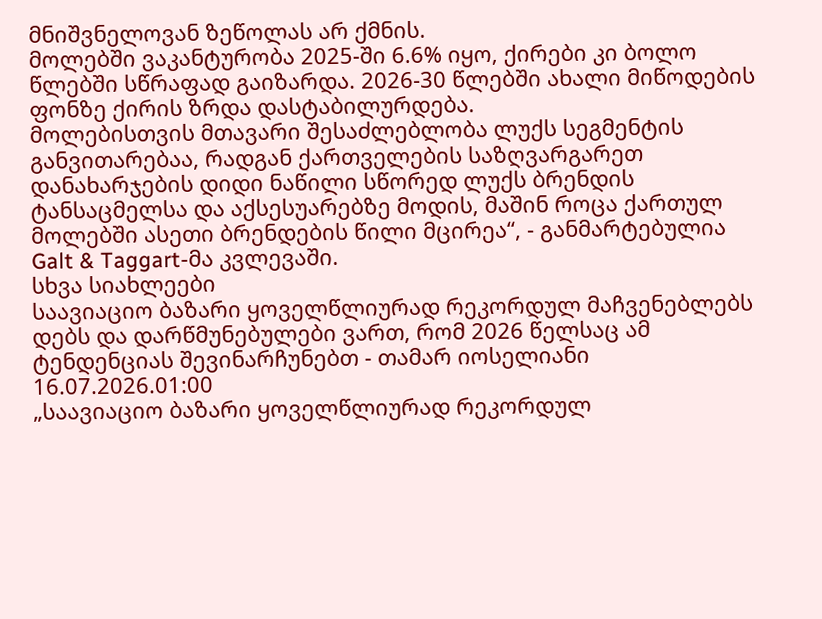მნიშვნელოვან ზეწოლას არ ქმნის.
მოლებში ვაკანტურობა 2025-ში 6.6% იყო, ქირები კი ბოლო წლებში სწრაფად გაიზარდა. 2026-30 წლებში ახალი მიწოდების ფონზე ქირის ზრდა დასტაბილურდება.
მოლებისთვის მთავარი შესაძლებლობა ლუქს სეგმენტის განვითარებაა, რადგან ქართველების საზღვარგარეთ დანახარჯების დიდი ნაწილი სწორედ ლუქს ბრენდის ტანსაცმელსა და აქსესუარებზე მოდის, მაშინ როცა ქართულ მოლებში ასეთი ბრენდების წილი მცირეა“, - განმარტებულია Galt & Taggart-მა კვლევაში.
სხვა სიახლეები
საავიაციო ბაზარი ყოველწლიურად რეკორდულ მაჩვენებლებს დებს და დარწმუნებულები ვართ, რომ 2026 წელსაც ამ ტენდენციას შევინარჩუნებთ - თამარ იოსელიანი
16.07.2026.01:00
„საავიაციო ბაზარი ყოველწლიურად რეკორდულ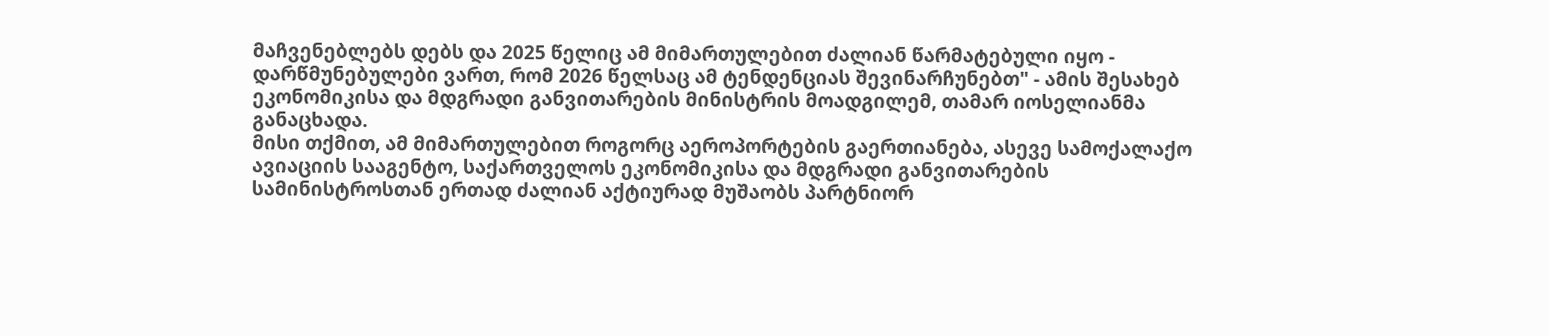მაჩვენებლებს დებს და 2025 წელიც ამ მიმართულებით ძალიან წარმატებული იყო - დარწმუნებულები ვართ, რომ 2026 წელსაც ამ ტენდენციას შევინარჩუნებთ" - ამის შესახებ ეკონომიკისა და მდგრადი განვითარების მინისტრის მოადგილემ, თამარ იოსელიანმა განაცხადა.
მისი თქმით, ამ მიმართულებით როგორც აეროპორტების გაერთიანება, ასევე სამოქალაქო ავიაციის სააგენტო, საქართველოს ეკონომიკისა და მდგრადი განვითარების სამინისტროსთან ერთად ძალიან აქტიურად მუშაობს პარტნიორ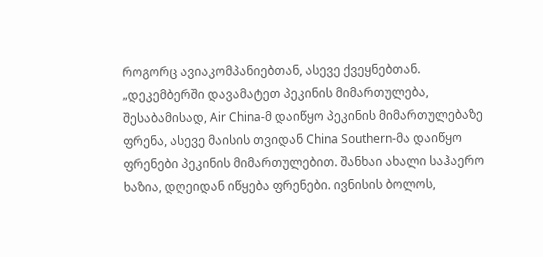როგორც ავიაკომპანიებთან, ასევე ქვეყნებთან.
„დეკემბერში დავამატეთ პეკინის მიმართულება, შესაბამისად, Air China-მ დაიწყო პეკინის მიმართულებაზე ფრენა, ასევე მაისის თვიდან China Southern-მა დაიწყო ფრენები პეკინის მიმართულებით. შანხაი ახალი საჰაერო ხაზია, დღეიდან იწყება ფრენები. ივნისის ბოლოს,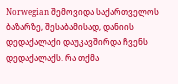Norwegian შემოვიდა საქართველოს ბაზარზე, შესაბამისად, დანიის დედაქალაქი დაუკავშირდა ჩვენს დედაქალაქს. რა თქმა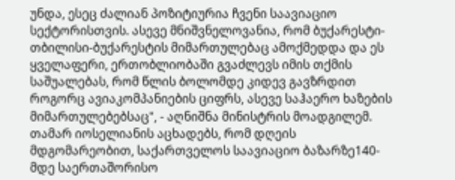უნდა, ესეც ძალიან პოზიტიურია ჩვენი საავიაციო სექტორისთვის. ასევე მნიშვნელოვანია, რომ ბუქარესტი-თბილისი-ბუქარესტის მიმართულებაც ამოქმედდა და ეს ყველაფერი, ერთობლიობაში გვაძლევს იმის თქმის საშუალებას, რომ წლის ბოლომდე კიდევ გავზრდით როგორც ავიაკომპანიების ციფრს, ასევე საჰაერო ხაზების მიმართულებებსაც", - აღნიშნა მინისტრის მოადგილემ.
თამარ იოსელიანის აცხადებს, რომ დღეის მდგომარეობით, საქართველოს საავიაციო ბაზარზე140-მდე საერთაშორისო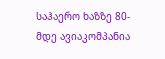საჰაერო ხაზზე 80-მდე ავიაკომპანია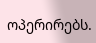ოპერირებს.